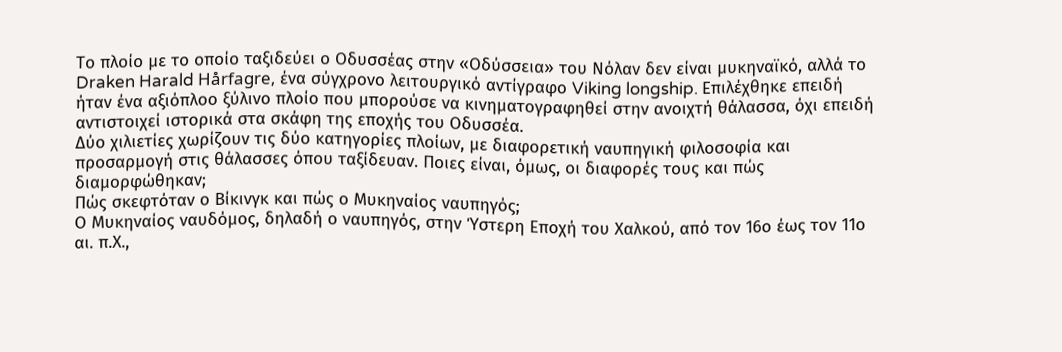Το πλοίο με το οποίο ταξιδεύει ο Οδυσσέας στην «Οδύσσεια» του Νόλαν δεν είναι μυκηναϊκό, αλλά το Draken Harald Hårfagre, ένα σύγχρονο λειτουργικό αντίγραφο Viking longship. Επιλέχθηκε επειδή ήταν ένα αξιόπλοο ξύλινο πλοίο που μπορούσε να κινηματογραφηθεί στην ανοιχτή θάλασσα, όχι επειδή αντιστοιχεί ιστορικά στα σκάφη της εποχής του Οδυσσέα.
Δύο χιλιετίες χωρίζουν τις δύο κατηγορίες πλοίων, με διαφορετική ναυπηγική φιλοσοφία και προσαρμογή στις θάλασσες όπου ταξίδευαν. Ποιες είναι, όμως, οι διαφορές τους και πώς διαμορφώθηκαν;
Πώς σκεφτόταν ο Βίκινγκ και πώς ο Μυκηναίος ναυπηγός;
Ο Μυκηναίος ναυδόμος, δηλαδή ο ναυπηγός, στην Ύστερη Εποχή του Χαλκού, από τον 16ο έως τον 11ο αι. π.Χ.,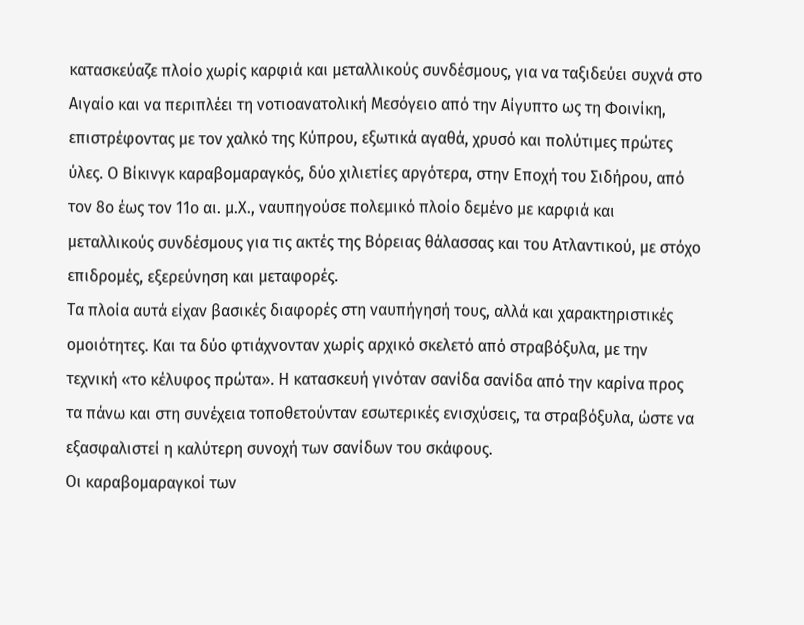κατασκεύαζε πλοίο χωρίς καρφιά και μεταλλικούς συνδέσμους, για να ταξιδεύει συχνά στο Αιγαίο και να περιπλέει τη νοτιοανατολική Μεσόγειο από την Αίγυπτο ως τη Φοινίκη, επιστρέφοντας με τον χαλκό της Κύπρου, εξωτικά αγαθά, χρυσό και πολύτιμες πρώτες ύλες. Ο Βίκινγκ καραβομαραγκός, δύο χιλιετίες αργότερα, στην Εποχή του Σιδήρου, από τον 8ο έως τον 11ο αι. μ.Χ., ναυπηγούσε πολεμικό πλοίο δεμένο με καρφιά και μεταλλικούς συνδέσμους για τις ακτές της Βόρειας θάλασσας και του Ατλαντικού, με στόχο επιδρομές, εξερεύνηση και μεταφορές.
Τα πλοία αυτά είχαν βασικές διαφορές στη ναυπήγησή τους, αλλά και χαρακτηριστικές ομοιότητες. Και τα δύο φτιάχνονταν χωρίς αρχικό σκελετό από στραβόξυλα, με την τεχνική «το κέλυφος πρώτα». Η κατασκευή γινόταν σανίδα σανίδα από την καρίνα προς τα πάνω και στη συνέχεια τοποθετούνταν εσωτερικές ενισχύσεις, τα στραβόξυλα, ώστε να εξασφαλιστεί η καλύτερη συνοχή των σανίδων του σκάφους.
Οι καραβομαραγκοί των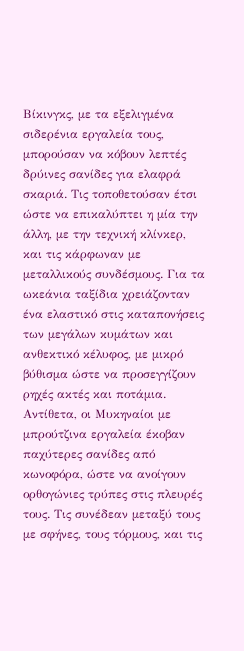Βίκινγκς, με τα εξελιγμένα σιδερένια εργαλεία τους, μπορούσαν να κόβουν λεπτές δρύινες σανίδες για ελαφρά σκαριά. Τις τοποθετούσαν έτσι ώστε να επικαλύπτει η μία την άλλη, με την τεχνική κλίνκερ, και τις κάρφωναν με μεταλλικούς συνδέσμους. Για τα ωκεάνια ταξίδια χρειάζονταν ένα ελαστικό στις καταπονήσεις των μεγάλων κυμάτων και ανθεκτικό κέλυφος, με μικρό βύθισμα ώστε να προσεγγίζουν ρηχές ακτές και ποτάμια.
Αντίθετα, οι Μυκηναίοι με μπρούτζινα εργαλεία έκοβαν παχύτερες σανίδες από κωνοφόρα, ώστε να ανοίγουν ορθογώνιες τρύπες στις πλευρές τους. Τις συνέδεαν μεταξύ τους με σφήνες, τους τόρμους, και τις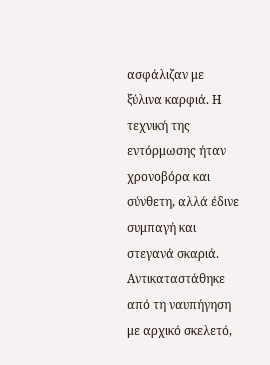ασφάλιζαν με ξύλινα καρφιά. Η τεχνική της εντόρμωσης ήταν χρονοβόρα και σύνθετη, αλλά έδινε συμπαγή και στεγανά σκαριά. Αντικαταστάθηκε από τη ναυπήγηση με αρχικό σκελετό,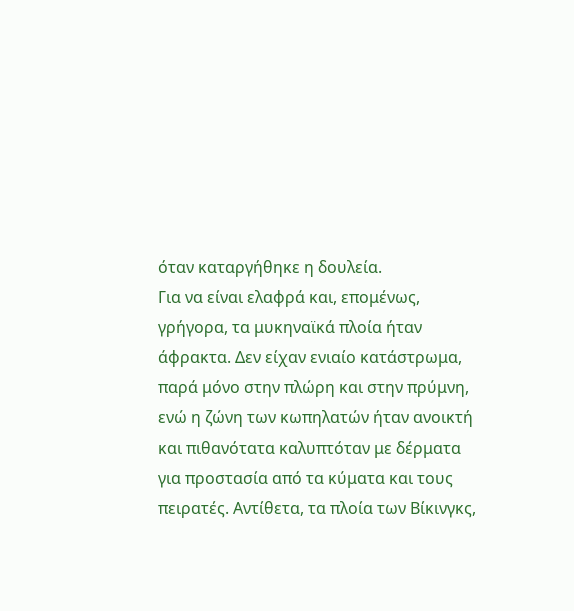όταν καταργήθηκε η δουλεία.
Για να είναι ελαφρά και, επομένως, γρήγορα, τα μυκηναϊκά πλοία ήταν άφρακτα. Δεν είχαν ενιαίο κατάστρωμα, παρά μόνο στην πλώρη και στην πρύμνη, ενώ η ζώνη των κωπηλατών ήταν ανοικτή και πιθανότατα καλυπτόταν με δέρματα για προστασία από τα κύματα και τους πειρατές. Αντίθετα, τα πλοία των Βίκινγκς,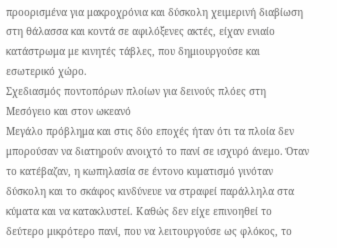προορισμένα για μακροχρόνια και δύσκολη χειμερινή διαβίωση στη θάλασσα και κοντά σε αφιλόξενες ακτές, είχαν ενιαίο κατάστρωμα με κινητές τάβλες, που δημιουργούσε και εσωτερικό χώρο.
Σχεδιασμός ποντοπόρων πλοίων για δεινούς πλόες στη Μεσόγειο και στον ωκεανό
Μεγάλο πρόβλημα και στις δύο εποχές ήταν ότι τα πλοία δεν μπορούσαν να διατηρούν ανοιχτό το πανί σε ισχυρό άνεμο. Όταν το κατέβαζαν, η κωπηλασία σε έντονο κυματισμό γινόταν δύσκολη και το σκάφος κινδύνευε να στραφεί παράλληλα στα κύματα και να κατακλυστεί. Καθώς δεν είχε επινοηθεί το δεύτερο μικρότερο πανί, που να λειτουργούσε ως φλόκος, το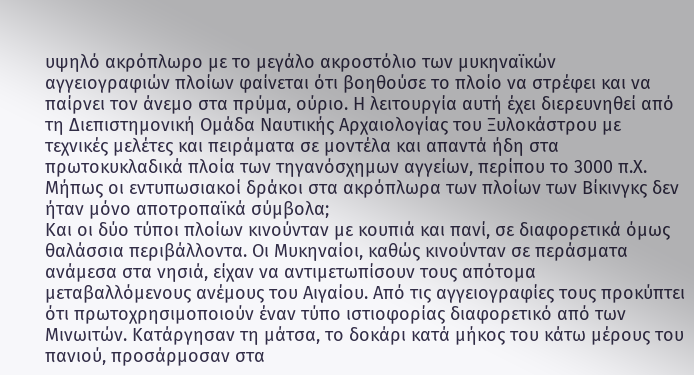υψηλό ακρόπλωρο με το μεγάλο ακροστόλιο των μυκηναϊκών αγγειογραφιών πλοίων φαίνεται ότι βοηθούσε το πλοίο να στρέφει και να παίρνει τον άνεμο στα πρύμα, ούριο. Η λειτουργία αυτή έχει διερευνηθεί από τη Διεπιστημονική Ομάδα Ναυτικής Αρχαιολογίας του Ξυλοκάστρου με τεχνικές μελέτες και πειράματα σε μοντέλα και απαντά ήδη στα πρωτοκυκλαδικά πλοία των τηγανόσχημων αγγείων, περίπου το 3000 π.Χ. Μήπως οι εντυπωσιακοί δράκοι στα ακρόπλωρα των πλοίων των Βίκινγκς δεν ήταν μόνο αποτροπαϊκά σύμβολα;
Και οι δύο τύποι πλοίων κινούνταν με κουπιά και πανί, σε διαφορετικά όμως θαλάσσια περιβάλλοντα. Οι Μυκηναίοι, καθώς κινούνταν σε περάσματα ανάμεσα στα νησιά, είχαν να αντιμετωπίσουν τους απότομα μεταβαλλόμενους ανέμους του Αιγαίου. Από τις αγγειογραφίες τους προκύπτει ότι πρωτοχρησιμοποιούν έναν τύπο ιστιοφορίας διαφορετικό από των Μινωιτών. Κατάργησαν τη μάτσα, το δοκάρι κατά μήκος του κάτω μέρους του πανιού, προσάρμοσαν στα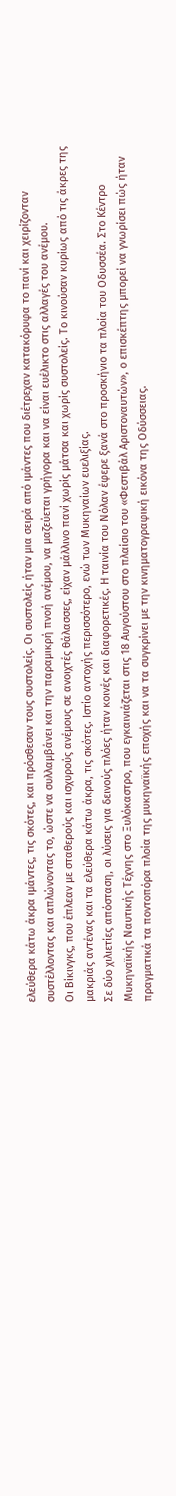ελεύθερα κάτω άκρα ιμάντες, τις σκότες, και πρόσθεσαν τους συστολείς. Οι συστολείς ήταν μια σειρά από ιμάντες που διέτρεχαν κατακόρυφα το πανί και χειρίζονταν συστέλλοντας και απλώνοντας το, ώστε να συλλαμβάνει και την παραμικρή πνοή ανέμου, να μαζεύεται γρήγορα και να είναι ευέλικτο στις αλλαγές του ανέμου.
Οι Βίκινγκς, που έπλεαν με σταθερούς και ισχυρούς ανέμους σε ανοιχτές θάλασσες, είχαν μάλλινο πανί χωρίς μάτσα και χωρίς συστολείς. Το κινούσαν κυρίως από τις άκρες της μακριάς αντένας και τα ελεύθερα κάτω άκρα, τις σκότες. Ιστίο αντοχής περισσότερο, ενώ των Μυκηναίων ευελιξίας.
Σε δύο χιλιετίες απόσταση, οι λύσεις για δεινούς πλόες ήταν κοινές και διαφορετικές. Η ταινία του Νόλαν έφερε ξανά στο προσκήνιο τα πλοία του Οδυσσέα. Στο Κέντρο Μυκηναϊκής Ναυτικής Τέχνης στο Ξυλόκαστρο, που εγκαινιάζεται στις 18 Αυγούστου στο πλαίσιο του «Φεστιβάλ Αριστοναυτών», ο επισκέπτης μπορεί να γνωρίσει πώς ήταν πραγματικά τα ποντοπόρα πλοία της μυκηναϊκής εποχής και να τα συγκρίνει με την κινηματογραφική εικόνα της Οδύσσειας.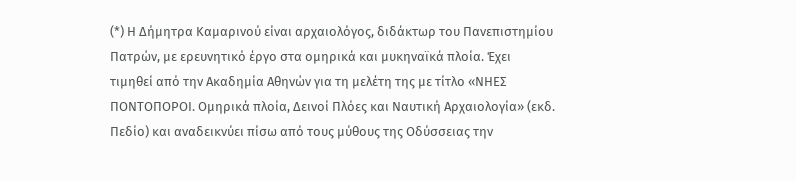(*) Η Δήμητρα Καμαρινού είναι αρχαιολόγος, διδάκτωρ του Πανεπιστημίου Πατρών, με ερευνητικό έργο στα ομηρικά και μυκηναϊκά πλοία. Έχει τιμηθεί από την Ακαδημία Αθηνών για τη μελέτη της με τίτλο «ΝΗΕΣ ΠΟΝΤΟΠΟΡΟΙ. Ομηρικά πλοία, Δεινοί Πλόες και Ναυτική Αρχαιολογία» (εκδ. Πεδίο) και αναδεικνύει πίσω από τους μύθους της Οδύσσειας την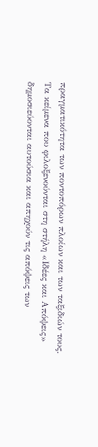πραγματικότητα των ποντοπόρων πλοίων και των ταξιδιών τους.
Τα κείμενα που φιλοξενούνται στη στήλη «Ιδέες και Απόψεις» δημοσιεύονται αυτούσια και απηχούν τις απόψεις των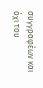συγγραφέων και όχι του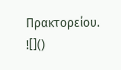Πρακτορείου.
![]()